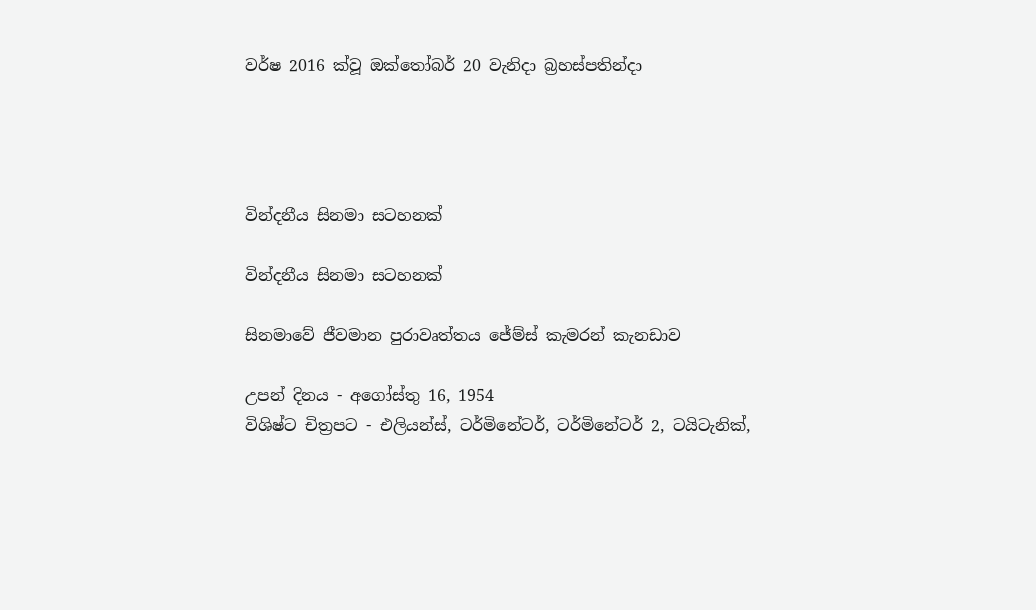වර්ෂ 2016 ක්වූ ඔක්තෝබර් 20 වැනිදා බ්‍රහස්පතින්දා




වින්දනීය සිනමා සටහනක්

වින්දනීය සිනමා සටහනක්

සිනමාවේ ජීවමාන පුරාවෘත්තය ජේම්ස් කැමරන් කැනඩාව

උපන් දිනය - අගෝස්තු 16, 1954
විශිෂ්ට චිත්‍රපට - එලියන්ස්, ටර්මිනේටර්, ටර්මිනේටර් 2, ටයිටැනික්,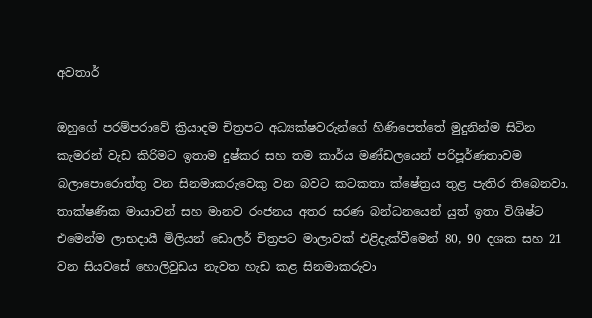අවතාර්

ඔහුගේ පරම්පරාවේ ක්‍රියාදම චිත්‍රපට අධ්‍යක්ෂවරුන්ගේ හිණිපෙත්තේ මුදුනින්ම සිටින කැමරන් වැඩ කිරිමට ඉතාම දුෂ්කර සහ තම කාර්ය මණ්ඩලයෙන් පරිපූර්ණතාවම බලාපොරොත්තු වන සිනමාකරුවෙකු වන බවට කටකතා ක්ෂේත්‍රය තුළ පැතිර තිබෙනවා. තාක්ෂණික මායාවන් සහ මානව රංජනය අතර සරණ බන්ධනයෙන් යුත් ඉතා විශිෂ්ට එමෙන්ම ලාභදායී මිලියන් ඩොලර් චිත්‍රපට මාලාවක් එළිදැක්වීමෙන් 80, 90 දශක සහ 21 වන සියවසේ හොලිවුඩය නැවත හැඩ කළ සිනමාකරුවා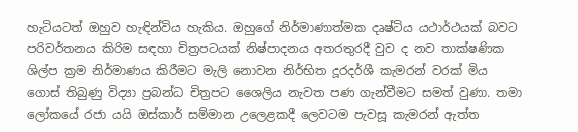හැටියටත් ඔහුව හැඳින්විය හැකිය. ඔහුගේ නිර්මාණාත්මක දෘෂ්ටිය යථාර්ථයක් බවට පරිවර්තනය කිරිම සඳහා චිත්‍රපටයක් නිෂ්පාදනය අතරතුරදී වුව ද නව තාක්ෂණික ශිල්ප ක්‍රම නිර්මාණය කිරීමට මැලි නොවන නිර්භිත දූරදර්ශී කැමරන් වරක් මිය ගොස් තිබුණු විද්‍යා ප්‍රබන්ධ චිත්‍රපට ශෛලිය නැවත පණ ගැන්වීමට සමත් වුණා. තමා ලෝකයේ රජා යයි ඔස්කාර් සම්මාන උලෙළකදී ලෙවටම පැවසූ කැමරන් ඇත්ත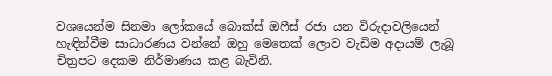වශයෙන්ම සිනමා ලෝකයේ බොක්ස් ඔෆීස් රජා යන විරුදාවලියෙන් හැඳින්වීම සාධාරණය වන්නේ ඔහු මෙතෙක් ලොව වැඩිම අදායම් ලැබූ චිත්‍රපට දෙකම නිර්මාණය කළ බැවිනි.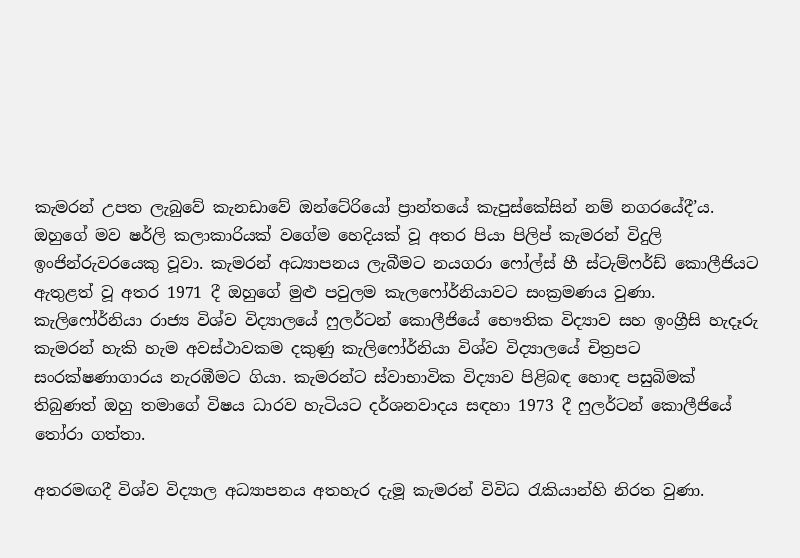කැමරන් උපත ලැබුවේ කැනඩාවේ ඔන්ටේරියෝ ප්‍රාන්තයේ කැපුස්කේසින් නම් නගරයේදී’ය. ඔහුගේ මව ෂර්ලි කලාකාරියක් වගේම හෙදියක් වූ අතර පියා පිලිප් කැමරන් විදුලි ඉංජින්රුවරයෙකු වූවා. කැමරන් අධ්‍යාපනය ලැබීමට නයගරා ෆෝල්ස් හී ස්ටැම්ෆර්ඩ් කොලීජියට ඇතුළත් වූ අතර 1971 දී ඔහුගේ මුළු පවුලම කැලෆෝර්නියාවට සංක්‍රමණය වුණා. කැලිෆෝර්නියා රාජ්‍ය විශ්ව විද්‍යාලයේ ෆුලර්ටන් කොලීජියේ භෞතික විද්‍යාව සහ ඉංග්‍රීසි හැදෑරු කැමරන් හැකි හැම අවස්ථාවකම දකුණු කැලිෆෝර්නියා විශ්ව විද්‍යාලයේ චිත්‍රපට සංරක්ෂණාගාරය නැරඹීමට ගියා. කැමරන්ට ස්වාභාවික විද්‍යාව පිළිබඳ හොඳ පසුබිමක් තිබුණත් ඔහු තමාගේ විෂය ධාරව හැටියට දර්ශනවාදය සඳහා 1973 දී ෆුලර්ටන් කොලීජියේ තෝරා ගත්තා.

අතරමඟදී විශ්ව විද්‍යාල අධ්‍යාපනය අතහැර දැමූ කැමරන් විවිධ රැකියාන්හි නිරත වුණා.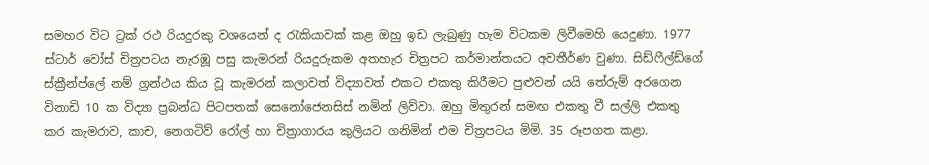සමහර විට ට්‍රක් රථ රියදුරකු වශයෙන් ද රැකියාවක් කළ ඔහු ඉඩ ලැබුණු හැම විටකම ලිවීමෙහි යෙදුණා. 1977 ස්ටාර් වෝස් චිත්‍රපටය නැරඹූ පසු කැමරන් රියදුරුකම අතහැර චිත්‍රපට කර්මාන්තයට අවතීර්ණ වුණා. සිඩ්ෆීල්ඩ්ගේ ස්ක්‍රීන්ප්ලේ නම් ග්‍රන්ථය කිය වූ කැමරන් කලාවත් විද්‍යාවත් එකට එකතු කිරීමට පුළුවන් යයි තේරුම් අරගෙන විනාඩි 10 ක විද්‍යා ප්‍රබන්ධ පිටපතක් සෙනෝජෙනසිස් නමින් ලිව්වා. ඔහු මිතුරන් සමඟ එකතු වී සල්ලි එකතු කර කැමරාව, කාච, නෙගටිව් රෝල් හා චිත්‍රාගාරය කුලියට ගනිමින් එම චිත්‍රපටය මිමි. 35 රූපගත කළා.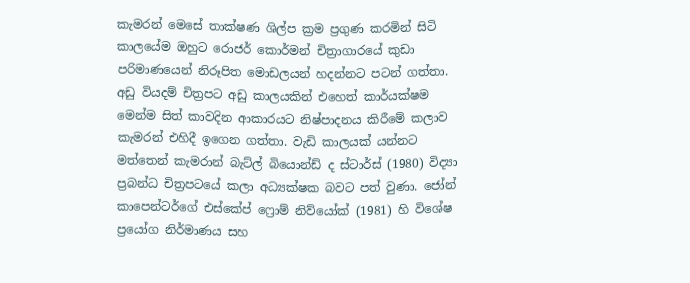කැමරන් මෙසේ තාක්ෂණ ශිල්ප ක්‍රම ප්‍රගුණ කරමින් සිටි කාලයේම ඔහුට රොජර් කොර්මන් චිත්‍රාගාරයේ කුඩා පරිමාණයෙන් නිරූපිත මොඩලයන් හදන්නට පටන් ගත්තා. අඩු වියදම් චිත්‍රපට අඩු කාලයකින් එහෙත් කාර්යක්ෂම මෙන්ම සිත් කාවදින ආකාරයට නිෂ්පාදනය කිරීමේ කලාව කැමරන් එහිදී ඉගෙන ගත්තා. වැඩි කාලයක් යන්නට මත්තෙන් කැමරාන් බැට්ල් බියොන්ඩ් ද ස්ටාර්ස් (1980) විද්‍යා ප්‍රබන්ධ චිත්‍රපටයේ කලා අධ්‍යක්ෂක බවට පත් වුණා. ජෝන් කාපෙන්ටර්ගේ එස්කේප් ෆ්‍රොම් නිව්යෝක් (1981) හි විශේෂ ප්‍රයෝග නිර්මාණය සහ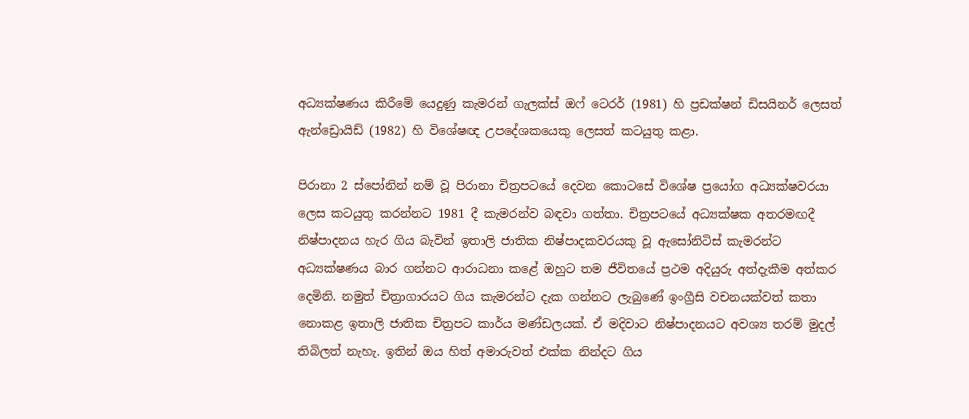අධ්‍යක්ෂණය කිරීමේ යෙදුණු කැමරන් ගැලක්ස් ඔෆ් ටෙරර් (1981) හි ප්‍රඩක්ෂන් ඩිසයිනර් ලෙසත් ඇන්ඩ්‍රොයිඩ් (1982) හි විශේෂඥ උපදේශකයෙකු ලෙසත් කටයුතු කළා.

පිරානා 2 ස්පෝනින් නම් වූ පිරානා චිත්‍රපටයේ දෙවන කොටසේ විශේෂ ප්‍රයෝග අධ්‍යක්ෂවරයා ලෙස කටයුතු කරන්නට 1981 දී කැමරන්ව බඳවා ගත්තා. චිත්‍රපටයේ අධ්‍යක්ෂක අතරමඟදී නිෂ්පාදනය හැර ගිය බැවින් ඉතාලි ජාතික නිෂ්පාදකවරයකු වූ ඇසෝනිටිස් කැමරන්ට අධ්‍යක්ෂණය බාර ගන්නට ආරාධනා කළේ ඔහුට තම ජීවිතයේ ප්‍රථම අදියුරු අත්දැකීම අත්කර දෙමිනි. නමුත් චිත්‍රාගාරයට ගිය කැමරන්ට දැක ගන්නට ලැබුණේ ඉංග්‍රීසි වචනයක්වත් කතා නොකළ ඉතාලි ජාතික චිත්‍රපට කාර්ය මණ්ඩලයක්. ඒ මදිවාට නිෂ්පාදනයට අවශ්‍ය තරම් මුදල් තිබිලත් නැහැ. ඉතින් ඔය හිත් අමාරුවත් එක්ක නින්දට ගිය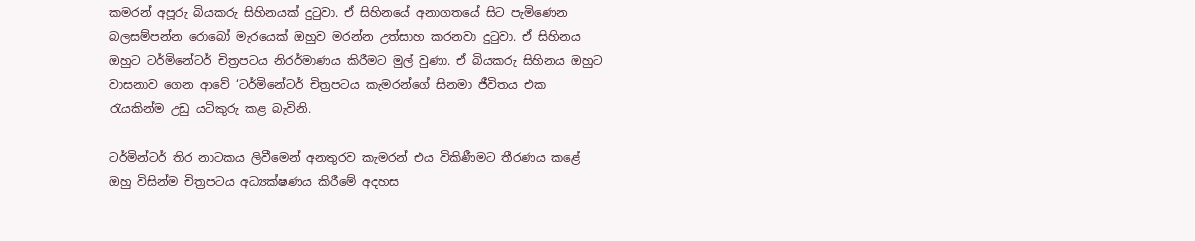කමරන් අපූරු බියකරු සිහිනයක් දුටුවා. ඒ සිහිනයේ අනාගතයේ සිට පැමිණෙන බලසම්පන්න රොබෝ මැරයෙක් ඔහුව මරන්න උත්සාහ කරනවා දුටුවා. ඒ සිහිනය ඔහුට ටර්මිනේටර් චිත්‍රපටය නිරර්මාණය කිරීමට මුල් වුණා. ඒ බියකරු සිහිනය ඔහුට වාසනාව ගෙන ආවේ ‘ටර්මිනේටර් චිත්‍රපටය කැමරන්ගේ සිනමා ජීවිතය එක රැයකින්ම උඩු යටිකුරු කළ බැවිනි.

ටර්මින්ටර් තිර නාටකය ලිවීමෙන් අනතුරව කැමරන් එය විකිණීමට තීරණය කළේ ඔහු විසින්ම චිත්‍රපටය අධ්‍යක්ෂණය කිරීමේ අදහස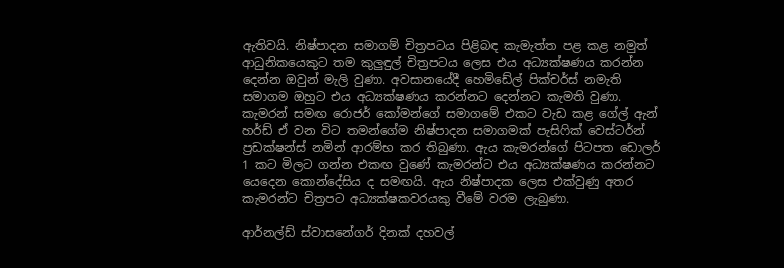ඇතිවයි. නිෂ්පාදන සමාගම් චිත්‍රපටය පිළිබඳ කැමැත්ත පළ කළ නමුත් ආධුනිකයෙකුට තම කුලුඳුල් චිත්‍රපටය ලෙස එය අධ්‍යක්ෂණය කරන්න දෙන්න ඔවුන් මැලි වුණා. අවසානයේදී හෙමිඩේල් පික්චර්ස් නමැති සමාගම ඔහුට එය අධ්‍යක්ෂණය කරන්නට දෙන්නට කැමති වුණා. කැමරන් සමඟ රොජර් කෝමන්ගේ සමාගමේ එකට වැඩ කළ ගේල් ඇන් හර්ඩ් ඒ වන විට තමන්ගේම නිෂ්පාදන සමාගමක් පැසිෆික් වෙස්ටර්න් ප්‍රඩක්ෂන්ස් නමින් ආරම්භ කර තිබුණා. ඇය කැමරන්ගේ පිටපත ඩොලර් 1 කට මිලට ගන්න එකඟ වුණේ කැමරන්ට එය අධ්‍යක්ෂණය කරන්නට යෙදෙන කොන්දේසිය ද සමඟයි. ඇය නිෂ්පාදක ලෙස එක්වුණු අතර කැමරන්ට චිත්‍රපට අධ්‍යක්ෂකවරයකු වීමේ වරම ලැබුණා.

ආර්නල්ඩ් ස්වාසනේගර් දිනක් දහවල්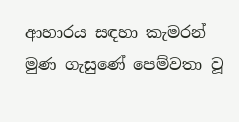ආහාරය සඳහා කැමරන් මුණ ගැසුණේ පෙම්වතා වූ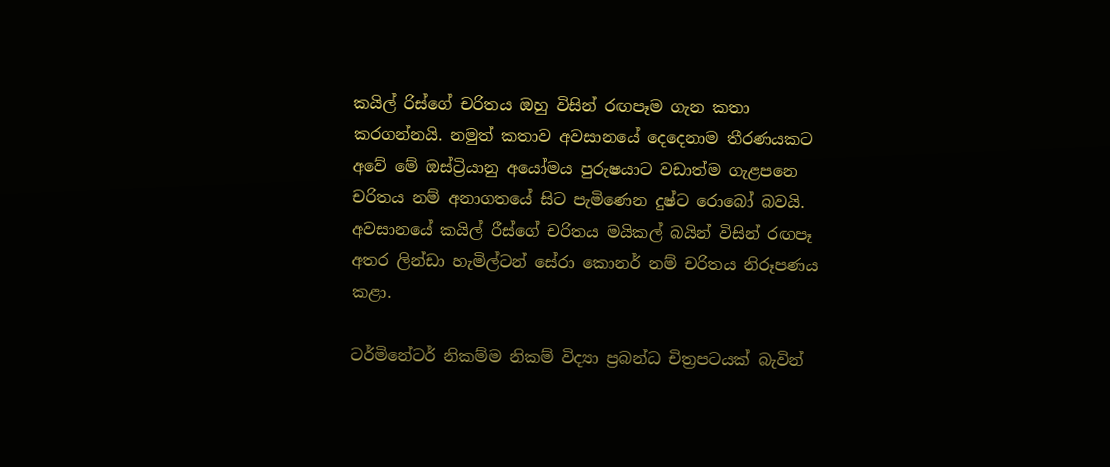කයිල් රිස්ගේ චරිතය ඔහු විසින් රඟපෑම ගැන කතා කරගන්නයි. නමුත් කතාව අවසානයේ දෙදෙනාම තීරණයකට අවේ මේ ඔස්ට්‍රියානු අයෝමය පුරුෂයාට වඩාත්ම ගැළපනෙ චරිතය නම් අනාගතයේ සිට පැමිණෙන දුෂ්ට රොබෝ බවයි. අවසානයේ කයිල් රීස්ගේ චරිතය මයිකල් බයින් විසින් රඟපෑ අතර ලින්ඩා හැමිල්ටන් සේරා කොනර් නම් චරිතය නිරූපණය කළා.

ටර්මිනේටර් නිකම්ම නිකම් විද්‍යා ප්‍රබන්ධ චිත්‍රපටයක් බැවින්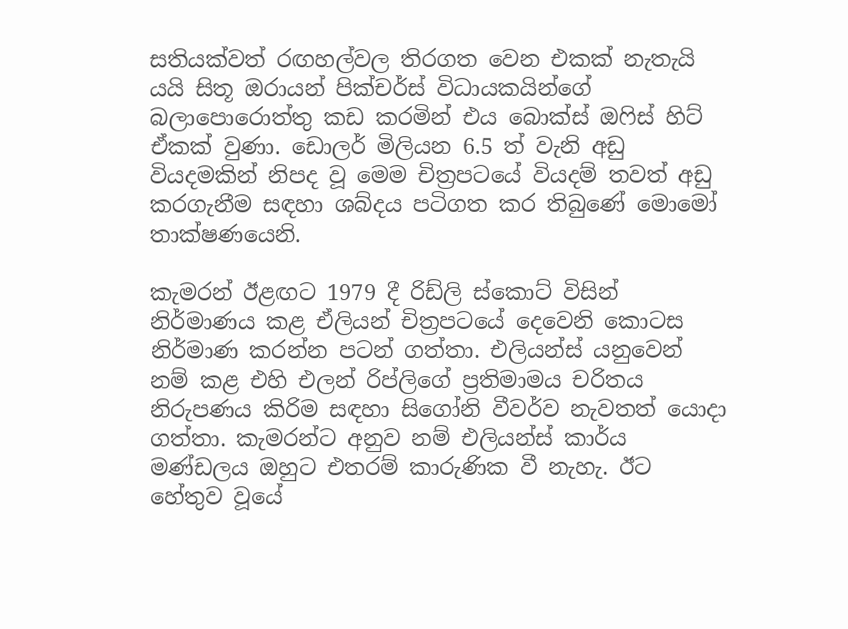සතියක්වත් රඟහල්වල තිරගත වෙන එකක් නැතැයි යයි සිතූ ඔරායන් පික්චර්ස් විධායකයින්ගේ බලාපොරොත්තු කඩ කරමින් එය බොක්ස් ඔෆිස් හිට් ඒකක් වුණා. ඩොලර් මිලියන 6.5 ත් වැනි අඩු වියදමකින් නිපද වූ මෙම චිත්‍රපටයේ වියදම් තවත් අඩු කරගැනීම සඳහා ශබ්දය පටිගත කර තිබුණේ මොමෝ තාක්ෂණයෙනි.

කැමරන් ඊළඟට 1979 දී රිඩ්ලි ස්කොට් විසින් නිර්මාණය කළ ඒලියන් චිත්‍රපටයේ දෙවෙනි කොටස නිර්මාණ කරන්න පටන් ගත්තා. එලියන්ස් යනුවෙන් නම් කළ එහි එලන් රිප්ලිගේ ප්‍රතිමාමය චරිතය නිරුපණය කිරිම සඳහා සිගෝනි වීවර්ව නැවතත් යොදා ගත්තා. කැමරන්ට අනුව නම් එලියන්ස් කාර්ය මණ්ඩලය ඔහුට එතරම් කාරුණික වී නැහැ. ඊට හේතුව වූයේ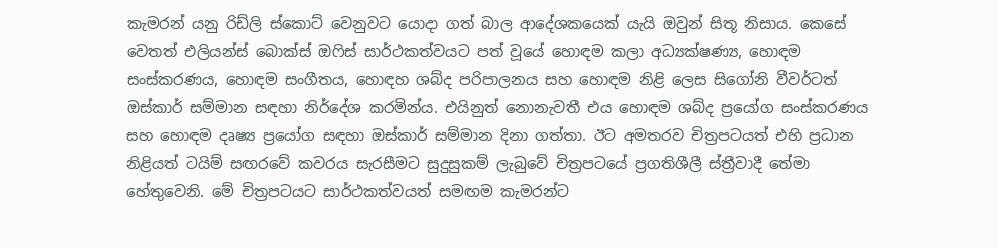කැමරන් යනු රිඩ්ලි ස්කොට් වෙනුවට යොදා ගත් බාල ආදේශකයෙක් යැයි ඔවුන් සිතූ නිසාය. කෙසේ වෙතත් එලියන්ස් බොක්ස් ඔෆිස් සාර්ථකත්වයට පත් වූයේ හොඳම කලා අධ්‍යක්ෂණ්‍ය, හොඳම සංස්කරණය, හොඳම සංගීතය, හොඳහ ශබ්ද පරිපාලනය සහ හොඳම නිළි ලෙස සිගෝනි වීවර්ටත් ඔස්කාර් සම්මාන සඳහා නිර්දේශ කරමින්ය. එයිනුත් නොනැවතී එය හොඳම ශබ්ද ප්‍රයෝග සංස්කරණය සහ හොඳම දෘෂ්‍ය ප්‍රයෝග සඳහා ඔස්කාර් සම්මාන දිනා ගත්තා. ඊට අමතරව චිත්‍රපටයත් එහි ප්‍රධාන නිළියත් ටයිම් සඟරවේ කවරය සැරසීමට සුදුසුකම් ලැබුවේ චිත්‍රපටයේ ප්‍රගතිශීලී ස්ත්‍රීවාදී තේමා හේතුවෙනි. මේ චිත්‍රපටයට සාර්ථකත්වයත් සමඟම කැමරන්ට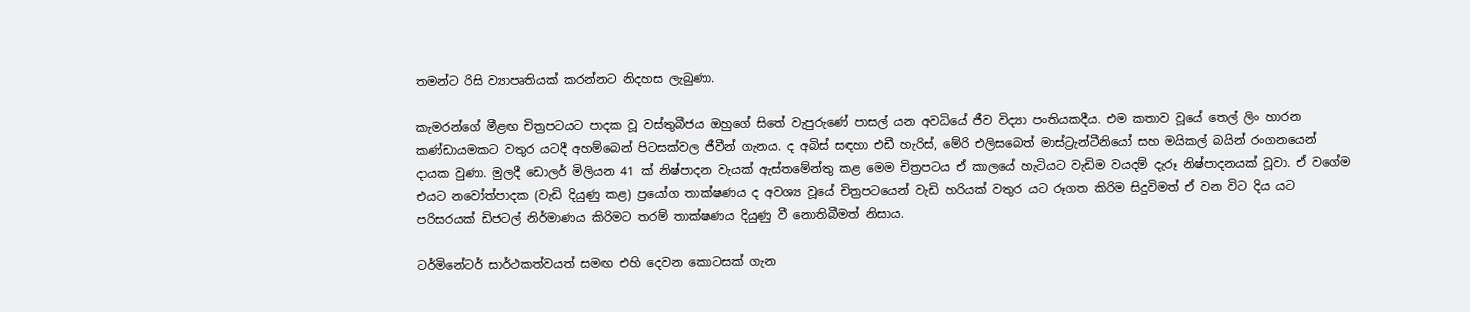තමන්ට රිසි ව්‍යාපෘතියක් කරන්නට නිදහස ලැබුණා.

කැමරන්ගේ මීළඟ චිත්‍රපටයට පාදක වූ වස්තුබීජය ඔහුගේ සිතේ වැපුරුණේ පාසල් යන අවධියේ ජීව විද්‍යා පංතියකදීය. එම කතාව වූයේ තෙල් ලිං හාරන කණ්ඩායමකට වතුර යටදී අහම්බෙන් පිටසක්වල ජීවීන් ගැනය. ද අබිස් සඳහා එඩී හැරිස්, මේරි එලිසබෙත් මාස්ට්‍රැන්ටීනියෝ සහ මයිකල් බයින් රංගනයෙන් දායක වුණා. මුලදී ඩොලර් මිලියන 41 ක් නිෂ්පාදන වැයක් ඇස්තමේන්තු කළ මෙම චිත්‍රපටය ඒ කාලයේ හැටියට වැඩිම වයදම් දැරූ නිෂ්පාදනයක් වූවා. ඒ වගේම එයට නවෝත්පාදක (වැඩි දියුණු කළ) ප්‍රයෝග තාක්ෂණය ද අවශ්‍ය වූයේ චිත්‍රපටයෙන් වැඩි හරියක් වතුර යට රූගත කිරිම සිදුවිමත් ඒ වන විට දිය යට පරිසරයක් ඩිජටල් නිර්මාණය කිරිමට තරම් තාක්ෂණය දියුණු වී නොතිබීමත් නිසාය.

ටර්මිනේටර් සාර්ථකත්වයත් සමඟ එහි දෙවන කොටසක් ගැන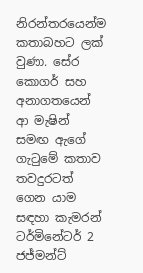නිරන්තරයෙන්ම කතාබහට ලක් වුණා. සේර කොගර් සහ අනාගතයෙන් ආ මැෂින් සමඟ ඇගේ ගැටුමේ කතාව තවදුරටත් ගෙන යාම සඳහා කැමරන් ටර්මිනේටර් 2 ජජ්මන්ට්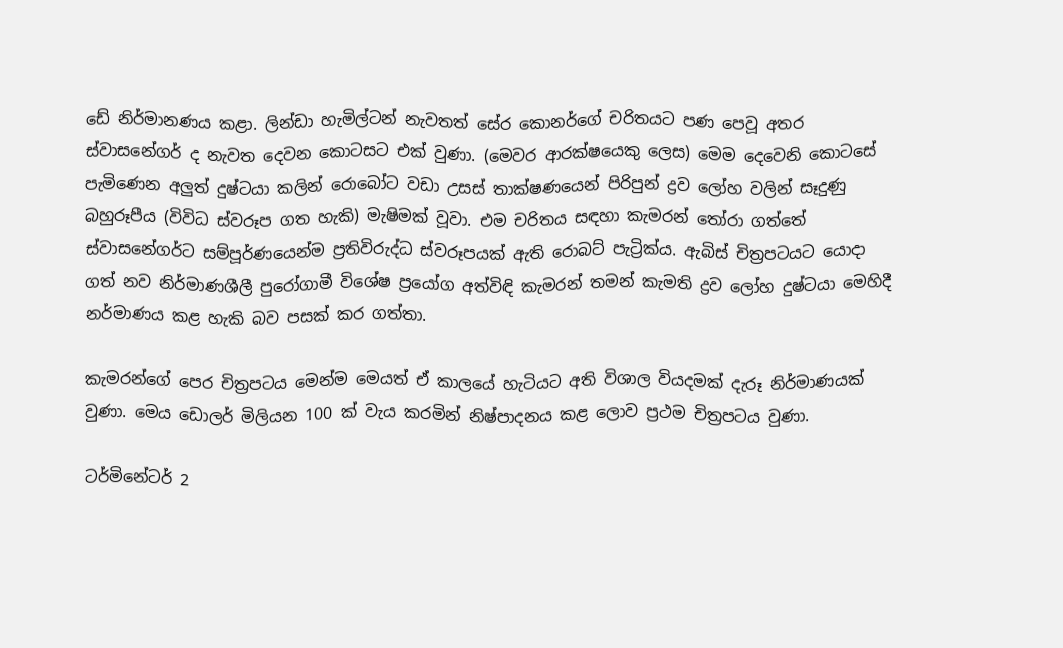ඩේ නිර්මානණය කළා. ලින්ඩා හැමිල්ටන් නැවතත් සේර කොනර්ගේ චරිතයට පණ පෙවූ අතර ස්වාසනේගර් ද නැවත දෙවන කොටසට එක් වුණා. (මෙවර ආරක්ෂයෙකු ලෙස) මෙම දෙවෙනි කොටසේ පැමිණෙන අලුත් දුෂ්ටයා කලින් රොබෝට වඩා උසස් තාක්ෂණයෙන් පිරිපුන් ද්‍රව ලෝහ වලින් සෑදුණු බහුරූපීය (විවිධ ස්වරූප ගත හැකි) මැෂිමක් වූවා. එම චරිතය සඳහා කැමරන් තෝරා ගත්තේ ස්වාසනේගර්ට සම්පූර්ණයෙන්ම ප්‍රතිවිරුද්ධ ස්වරූපයක් ඇති රොබට් පැට්‍රික්ය. ඇබිස් චිත්‍රපටයට යොදා ගත් නව නිර්මාණශීලී පුරෝගාමී විශේෂ ප්‍රයෝග අත්විඳි කැමරන් තමන් කැමති ද්‍රව ලෝහ දුෂ්ටයා මෙහිදී නර්මාණය කළ හැකි බව පසක් කර ගත්තා.

කැමරන්ගේ පෙර චිත්‍රපටය මෙන්ම මෙයත් ඒ කාලයේ හැටියට අති විශාල වියදමක් දැරූ නිර්මාණයක් වුණා. මෙය ඩොලර් මිලියන 100 ක් වැය කරමින් නිෂ්පාදනය කළ ලොව ප්‍රථම චිත්‍රපටය වුණා.

ටර්මිනේටර් 2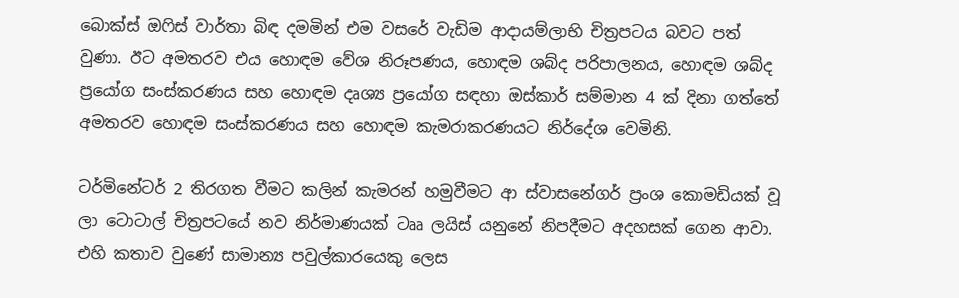බොක්ස් ඔෆිස් වාර්තා බිඳ දමමින් එම වසරේ වැඩිම ආදායම්ලාභි චිත්‍රපටය බවට පත් වුණා. ඊට අමතරව එය හොඳම වේශ නිරූපණය, හොඳම ශබ්ද පරිපාලනය, හොඳම ශබ්ද ප්‍රයෝග සංස්කරණය සහ හොඳම දෘශ්‍ය ප්‍රයෝග සඳහා ඔස්කාර් සම්මාන 4 ක් දිනා ගත්තේ අමතරව හොඳම සංස්කරණය සහ හොඳම කැමරාකරණයට නිර්දේශ වෙමිනි.

ටර්මිනේටර් 2 තිරගත වීමට කලින් කැමරන් හමුවීමට ආ ස්වාසනේගර් ප්‍රංශ කොමඩියක් වූ ලා ටොටාල් චිත්‍රපටයේ නව නිර්මාණයක් ටෲ ලයිස් යනුනේ නිපදීමට අදහසක් ගෙන ආවා. එහි කතාව වුණේ සාමාන්‍ය පවුල්කාරයෙකු ලෙස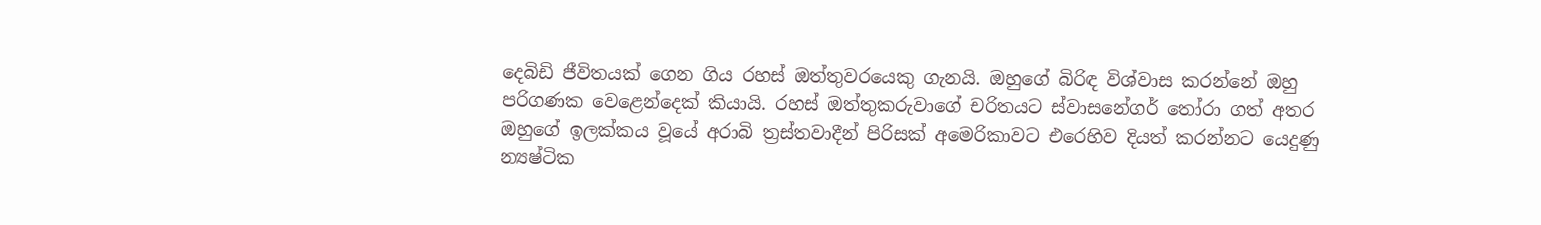දෙබිඩි ජීවිතයක් ගෙන ගිය රහස් ඔත්තුවරයෙකු ගැනයි. ඔහුගේ බිරිඳ විශ්වාස කරන්නේ ඔහු පරිගණක වෙළෙන්දෙක් කියායි. රහස් ඔත්තුකරුවාගේ චරිතයට ස්වාසනේගර් තෝරා ගත් අතර ඔහුගේ ඉලක්කය වූයේ අරාබි ත්‍රස්තවාදීන් පිරිසක් අමෙරිකාවට එරෙහිව දියත් කරන්නට යෙදුණු න්‍යෂ්ටික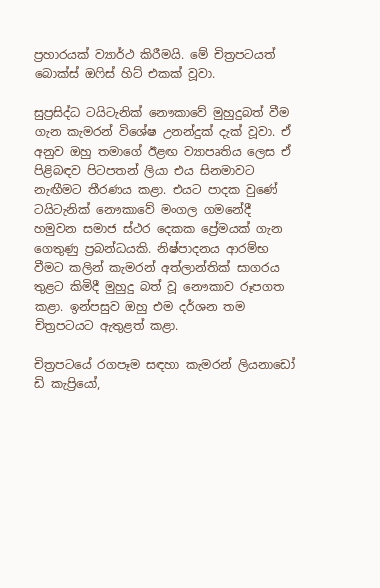ප්‍රහාරයක් ව්‍යාර්ථ කිරීමයි. මේ චිත්‍රපටයත් බොක්ස් ඔෆිස් හිට් එකක් වූවා.

සුප්‍රසිද්ධ ටයිටැනික් නෞකාවේ මුහුදුබත් වීම ගැන කැමරන් විශේෂ උනන්දුක් දැක් වූවා. ඒ අනුව ඔහු තමාගේ ඊළඟ ව්‍යාපෘතිය ලෙස ඒ පිළිබඳව පිටපතන් ලියා එය සිනමාවට නැඟීමට තීරණය කළා. එයට පාදක වුණේ ටයිටැනික් නෞකාවේ මංගල ගමනේදී හමුවන සමාජ ස්ථර දෙකක ප්‍රේමයක් ගැන ගෙතුණු ප්‍රබන්ධයකි. නිෂ්පාදනය ආරම්භ වීමට කලින් කැමරන් අත්ලාන්තික් සාගරය තුළට කිමිදී මුහුදු බත් වූ නෞකාව රූපගත කළා. ඉන්පසුව ඔහු එම දර්ශන තම චිත්‍රපටයට ඇතුළත් කළා.

චිත්‍රපටයේ රගපෑම සඳහා කැමරන් ලියනාඩෝ ඩි කැප්‍රියෝ,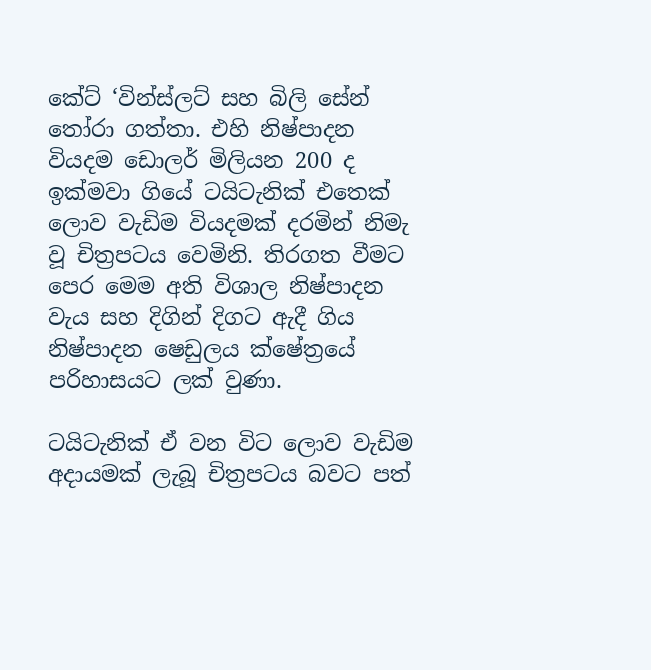කේට් ‘වින්ස්ලට් සහ බිලි සේන් තෝරා ගත්තා. එහි නිෂ්පාදන වියදම ඩොලර් මිලියන 200 ද ඉක්මවා ගියේ ටයිටැනික් එතෙක් ලොව වැඩිම වියදමක් දරමින් නිමැ වූ චිත්‍රපටය වෙමිනි. තිරගත වීමට පෙර මෙම අති විශාල නිෂ්පාදන වැය සහ දිගින් දිගට ඇදී ගිය නිෂ්පාදන ෂෙඩුලය ක්ෂේත්‍රයේ පරිහාසයට ලක් වුණා.

ටයිටැනික් ඒ වන විට ලොව වැඩිම අදායමක් ලැබූ චිත්‍රපටය බවට පත්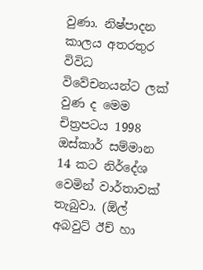වුණා. නිෂ්පාදන කාලය අතරතුර විවිධ විවේචනයන්ට ලක් වුණ ද මෙම චිත්‍රපටය 1998 ඔස්කාර් සම්මාන 14 කට නිර්දේශ වෙමින් වාර්තාවක් තැබුවා. (ඕල් අබවුට් ඊච් හා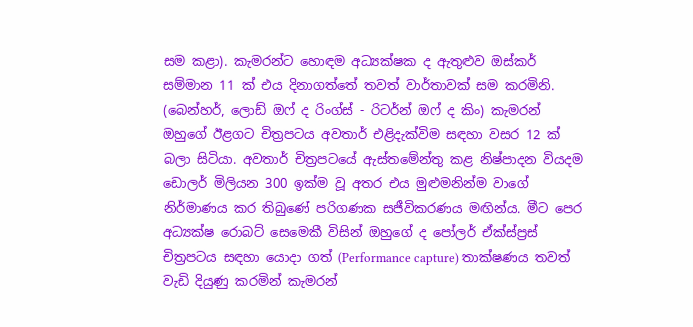සම කළා). කැමරන්ට හොඳම අධ්‍යක්ෂක ද ඇතුළුව ඔස්කර් සම්මාන 11 ක් එය දිනාගත්තේ තවත් වාර්තාවක් සම කරමිනි. (බෙන්හර්, ලොඩ් ඔෆ් ද රිංග්ස් - රිටර්න් ඔෆ් ද කිං) කැමරන් ඔහුගේ ඊළගට චිත්‍රපටය අවතාර් එළිදැක්විම සඳහා වසර 12 ක් බලා සිටියා. අවතාර් චිත්‍රපටයේ ඇස්තමේන්තු කළ නිෂ්පාදන වියදම ඩොලර් මිලියන 300 ඉක්ම වූ අතර එය මුළුමනින්ම වාගේ නිර්මාණය කර තිබුණේ පරිගණක සජීවිකරණය මඟින්ය. මීට පෙර අධ්‍යක්ෂ රොබට් සෙමෙකී විසින් ඔහුගේ ද පෝලර් ඒක්ස්ප්‍රස් චිත්‍රපටය සඳහා යොදා ගත් (Performance capture) තාක්ෂණය තවත් වැඩි දියුණු කරමින් කැමරන්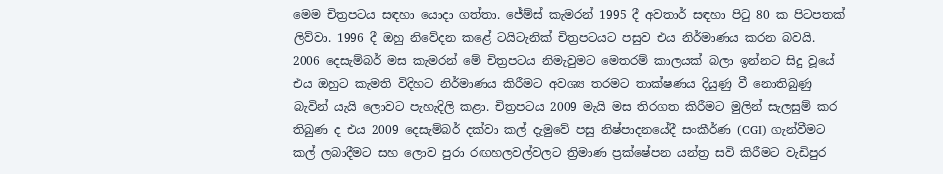මෙම චිත්‍රපටය සඳහා යොදා ගත්තා. ජේම්ස් කැමරන් 1995 දී අවතාර් සඳහා පිටු 80 ක පිටපතක් ලිව්වා. 1996 දී ඔහු නිවේදන කළේ ටයිටැනික් චිත්‍රපටයට පසුව එය නිර්මාණය කරන බවයි. 2006 දෙසැම්බර් මස කැමරන් මේ චිත්‍රපටය නිමැවුමට මෙතරම් කාලයක් බලා ඉන්නට සිදු වූයේ එය ඔහුට කැමති විදිහට නිර්මාණය කිරීමට අවශ්‍ය තරමට තාක්ෂණය දියුණු වී නොතිබුණු බැවින් යැයි ලොවට පැහැදිලි කළා. චිත්‍රපටය 2009 මැයි මස තිරගත කිරීමට මුලින් සැලසුම් කර තිබුණ ද එය 2009 දෙසැම්බර් දක්වා කල් දැමුවේ පසු නිෂ්පාදනයේදී සංකීර්ණ (CGI) ගැන්වීමට කල් ලබාදීමට සහ ලොව පුරා රඟහලවල්වලට ත්‍රිමාණ ප්‍රක්ෂේපන යන්ත්‍ර සවි කිරීමට වැඩිපුර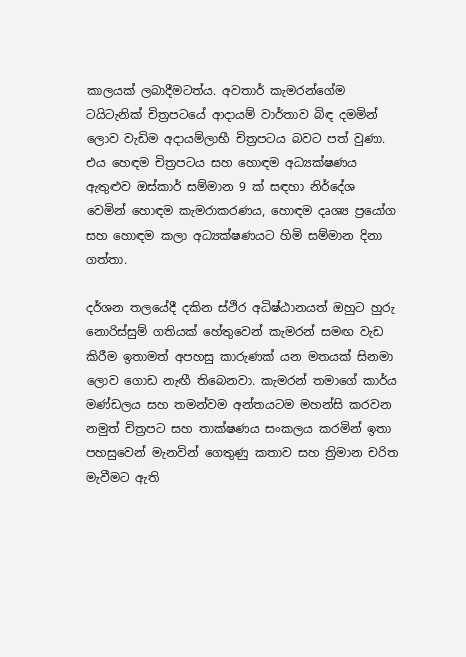කාලයක් ලබාදීමටත්ය. අවතාර් කැමරන්ගේම ටයිටැනික් චිත්‍රපටයේ ආදායම් වාර්තාව බිඳ දමමින් ලොව වැඩිම අදායම්ලාභී චිත්‍රපටය බවට පත් වුණා. එය හෙඳම චිත්‍රපටය සහ හොඳම අධ්‍යක්ෂණය ඇතුළුව ඔස්කාර් සම්මාන 9 ක් සඳහා නිර්දේශ වෙමින් හොඳම කැමරාකරණය, හොඳම දෘශ්‍ය ප්‍රයෝග සහ හොඳම කලා අධ්‍යක්ෂණයට හිමි සම්මාන දිනා ගත්තා.

දර්ශන තලයේදී දකින ස්ථිර අධිෂ්ඨානයත් ඔහුට හුරු නොරිස්සුම් ගතියක් හේතුවෙන් කැමරන් සමඟ වැඩ කිරීම ඉතාමත් අපහසු කාරුණක් යන මතයක් සිනමා ලොව ගොඩ නැඟී තිබෙනවා. කැමරන් තමාගේ කාර්ය මණ්ඩලය සහ තමන්වම අන්තයටම මහන්සි කරවන නමුත් චිත්‍රපට සහ තාක්ෂණය සංකලය කරමින් ඉතා පහසුවෙන් මැනවින් ගෙතුණු කතාව සහ ත්‍රිමාන චරිත මැවීමට ඇති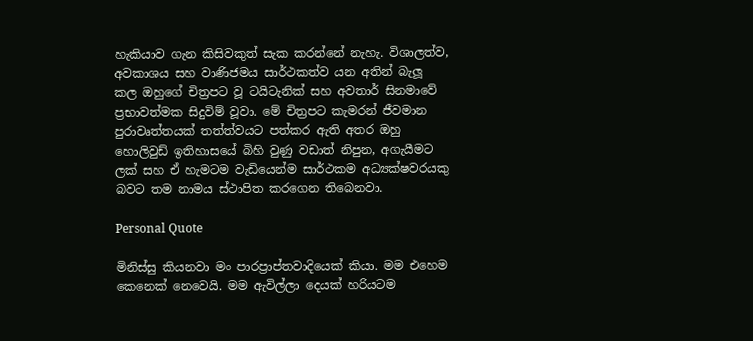හැකියාව ගැන කිසිවකුත් සැක කරන්නේ නැහැ. විශාලත්ව, අවකාශය සහ වාණිජමය සාර්ථකත්ව යන අතින් බැලූ කල ඔහුගේ චිත්‍රපට වූ ටයිටැනික් සහ අවතාර් සිනමාවේ ප්‍රභාවත්මක සිදුවිම් වූවා. මේ චිත්‍රපට කැමරන් ජීවමාන පුරාවෘත්තයක් තත්ත්වයට පත්කර ඇති අතර ඔහු හොලිවුඩ් ඉතිහාසයේ බිහි වුණු වඩාත් නිපුන, අගැයීමට ලක් සහ ඒ හැමටම වැඩියෙන්ම සාර්ථකම අධ්‍යක්ෂවරයකු බවට තම නාමය ස්ථාපිත කරගෙන තිබෙනවා.

Personal Quote

මිනිස්සු කියනවා මං පාරප්‍රාප්තවාදියෙක් කියා. මම එහෙම කෙනෙක් නෙවෙයි. මම ඇවිල්ලා දෙයක් හරියටම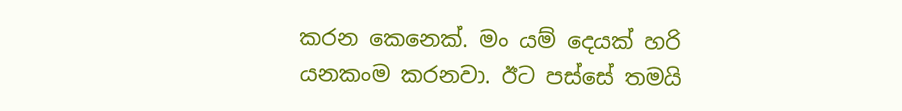කරන කෙනෙක්. මං යම් දෙයක් හරි යනකංම කරනවා. ඊට පස්සේ තමයි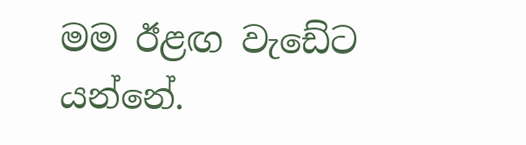මම ඊළඟ වැඩේට යන්නේ.